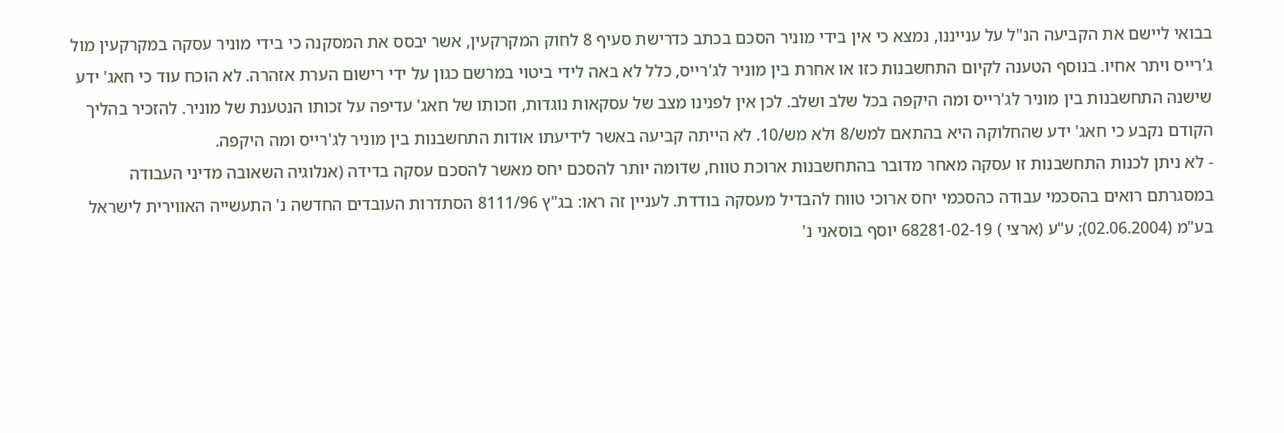בבואי ליישם את הקביעה הנ"ל על ענייננו, נמצא כי אין בידי מוניר הסכם בכתב כדרישת סעיף 8 לחוק המקרקעין, אשר יבסס את המסקנה כי בידי מוניר עסקה במקרקעין מול ג'רייס ויתר אחיו. בנוסף הטענה לקיום התחשבנות כזו או אחרת בין מוניר לג'רייס, כלל לא באה לידי ביטוי במרשם כגון על ידי רישום הערת אזהרה. לא הוכח עוד כי חאג' ידע שישנה התחשבנות בין מוניר לג'רייס ומה היקפה בכל שלב ושלב. לכן אין לפנינו מצב של עסקאות נוגדות, וזכותו של חאג' עדיפה על זכותו הנטענת של מוניר. להזכיר בהליך הקודם נקבע כי חאג' ידע שהחלוקה היא בהתאם למש/8 ולא מש/10. לא הייתה קביעה באשר לידיעתו אודות התחשבנות בין מוניר לג'רייס ומה היקפה.
- לא ניתן לכנות התחשבנות זו עסקה מאחר מדובר בהתחשבנות ארוכת טווח, שדומה יותר להסכם יחס מאשר להסכם עסקה בדידה (אנלוגיה השאובה מדיני העבודה במסגרתם רואים בהסכמי עבודה כהסכמי יחס ארוכי טווח להבדיל מעסקה בודדת. לעניין זה ראו: בג"ץ 8111/96 הסתדרות העובדים החדשה נ' התעשייה האווירית לישראל בע"מ (02.06.2004); ע"ע (ארצי ) 68281-02-19 יוסף בוסאני נ'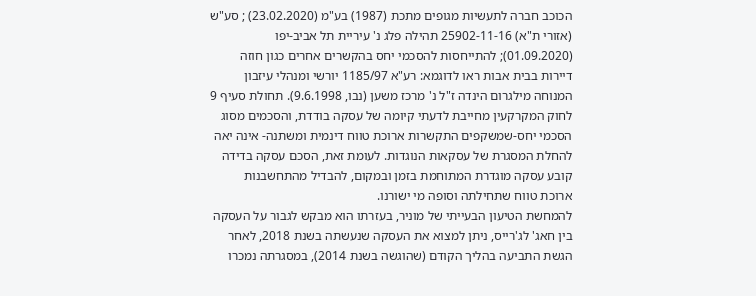הכוכב חברה לתעשיות מגופים מתכת (1987) בע"מ (23.02.2020) ; סע"ש (אזורי ת"א) 25902-11-16 תהילה פלג נ' עיריית תל אביב-יפו (01.09.2020); להתייחסות להסכמי יחס בהקשרים אחרים כגון חוזה דיירות בבית אבות ראו לדוגמא: רע"א 1185/97 יורשי ומנהלי עיזבון המנוחה מילגרום הינדה ז"ל נ' מרכז משען (נבו, 9.6.1998). תחולת סעיף 9 לחוק המקרקעין מחייבת לדעתי קיומה של עסקה בודדת, והסכמים מסוג הסכמי יחס-שמשקפים התקשרות ארוכת טווח דינמית ומשתנה- אינה יאה להחלת המסגרת של עסקאות הנוגדות. לעומת זאת, הסכם עסקה בדידה קובע עסקה מוגדרת המתוחמת בזמן ובמקום, להבדיל מהתחשבנות ארוכת טווח שתחילתה וסופה מי ישורנו.
להמחשת הטיעון הבעייתי של מוניר, בעזרתו הוא מבקש לגבור על העסקה בין חאג' לג'רייס, ניתן למצוא את העסקה שנעשתה בשנת 2018, לאחר הגשת התביעה בהליך הקודם (שהוגשה בשנת 2014), במסגרתה נמכרו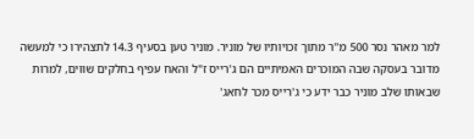למר מאהר נסר 500 מ"ר מתוך זכויותיו של מוניר. מוניר טען בסעיף 14.3 לתצהירו כי למעשה מדובר בעסקה שבה המוכרים האמיתיים הם ג'רייס ז"ל והאח עפיף בחלקים שווים, למרות שבאותו שלב מוניר כבר ידע כי ג'רייס מכר לחאג'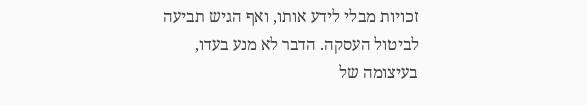זכויות מבלי לידע אותו, ואף הגיש תביעה לביטול העסקה. הדבר לא מנע בעדו, בעיצומה של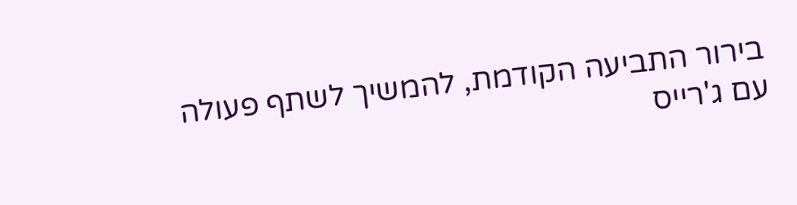בירור התביעה הקודמת, להמשיך לשתף פעולה עם ג'רייס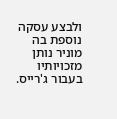ולבצע עסקה נוספת בה מוניר נותן מזכויותיו בעבור ג'רייס.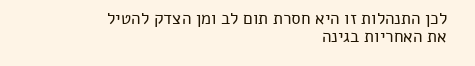לכן התנהלות זו היא חסרת תום לב ומן הצדק להטיל את האחריות בגינה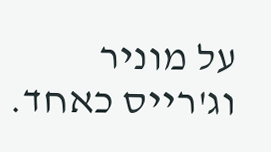על מוניר וג'רייס כאחד.